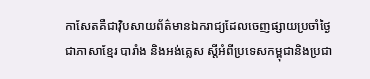កាសែតគឺជាវ៉ិបសាយព័ត៌មានឯករាជ្យដែលចេញផ្សាយប្រចាំថ្ងៃជាភាសាខ្មែរ បារាំង និងអង់គ្លេស ស្តីអំពីប្រទេសកម្ពុជានិងប្រជា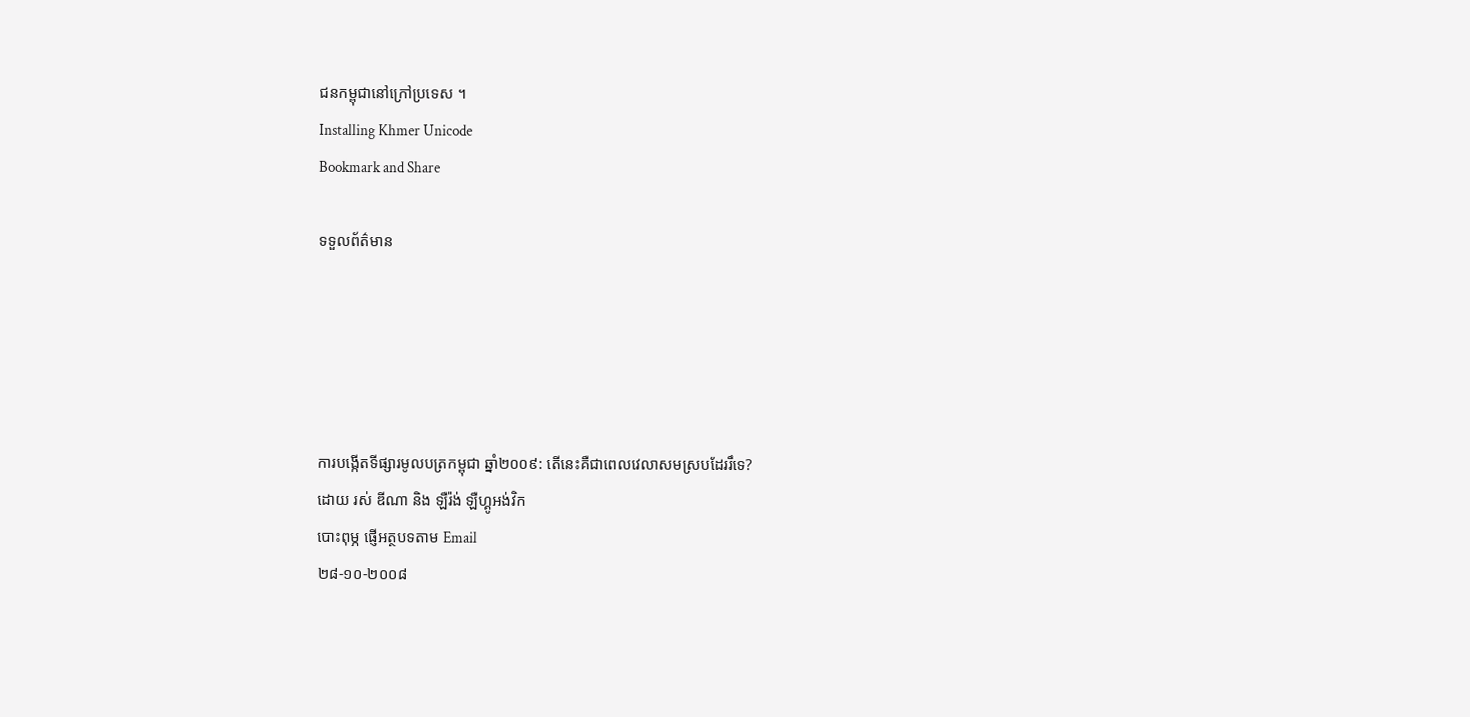ជនកម្ពុជានៅក្រៅប្រទេស ។
Installing Khmer Unicode
Bookmark and Share

ទទួលព័ត៌មាន





ការបង្កើតទីផ្សារមូលបត្រកម្ពុជា ឆ្នាំ២០០៩: តើនេះគឺជាពេលវេលាសមស្របដែររឹទេ?
ដោយ រស់ ឌីណា និង ឡឺរ៉ង់ ឡឺហ្គូអង់វិក
បោះពុម្ភ ផ្ញើអត្ថបទតាម Email
២៨-១០-២០០៨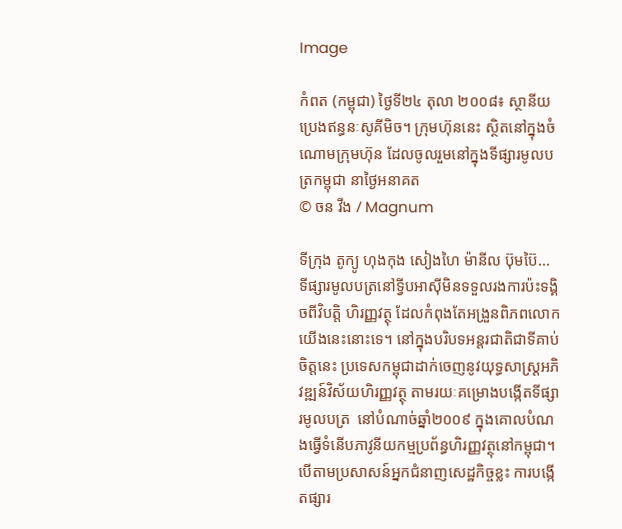Image

កំពត (កម្ពុជា) ថ្ងៃទី២៤ តុលា ២០០៨៖ ស្ថានីយប្រេងឥន្ធនៈសូគីមិច។ ក្រុមហ៊ុននេះ ស្ថិតនៅក្នុងចំណោមក្រុមហ៊ុន ដែលចូលរួមនៅក្នុងទីផ្សារមូលបត្រកម្ពុជា នាថ្ងៃអនាគត
© ចន វីង / Magnum

ទីក្រុង តូក្យូ ហុងកុង សៀងហៃ ម៉ានីល ប៊ុមប៊ៃ... ទីផ្សារមូលបត្រនៅទ្វីបអាស៊ីមិនទទួលរងការប៉ះទង្គិចពីវិបត្តិ ហិរញ្ញវត្ថុ ដែលកំពុងតែអង្រួនពិភពលោកយើងនេះនោះទេ។ នៅក្នុងបរិបទអន្តរជាតិជាទីគាប់ចិត្តនេះ ប្រទេសកម្ពុជាដាក់ចេញនូវយុទ្ធសាស្រ្តអភិវឌ្ឍន៍វិស័យហិរញ្ញវត្ថុ តាមរយៈគម្រោងបង្កើតទីផ្សារមូលបត្រ  នៅបំណាច់ឆ្នាំ២០០៩ ក្នុងគោលបំណងធ្វើទំនើបភាវូនីយកម្មប្រព័ន្ធហិរញ្ញវត្ថុនៅកម្ពុជា។ បើតាមប្រសាសន៍អ្នកជំនាញសេដ្ឋកិច្ចខ្លះ ការបង្កើតផ្សារ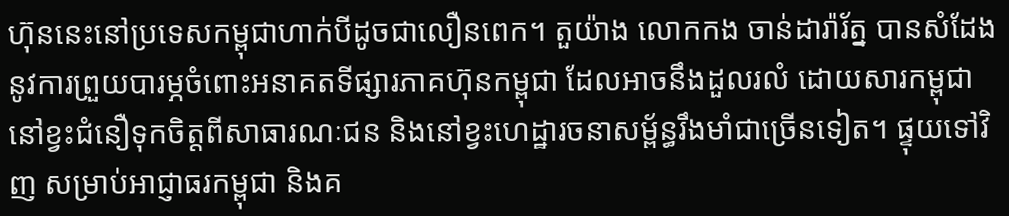ហ៊ុននេះនៅប្រទេសកម្ពុជាហាក់បីដូចជាលឿនពេក។ តួយ៉ាង លោកកង ចាន់ដារ៉ារ័ត្ន បានសំដែងនូវការព្រួយបារម្ភចំពោះអនាគតទីផ្សារភាគហ៊ុនកម្ពុជា ដែលអាចនឹងដួលរលំ ដោយសារកម្ពុជានៅខ្វះជំនឿទុកចិត្តពីសាធារណៈជន និងនៅខ្វះហេដ្ឋារចនាសម្ព័ន្ធរឹងមាំជាច្រើនទៀត។ ផ្ទុយទៅវិញ សម្រាប់អាជ្ញាធរកម្ពុជា និងគ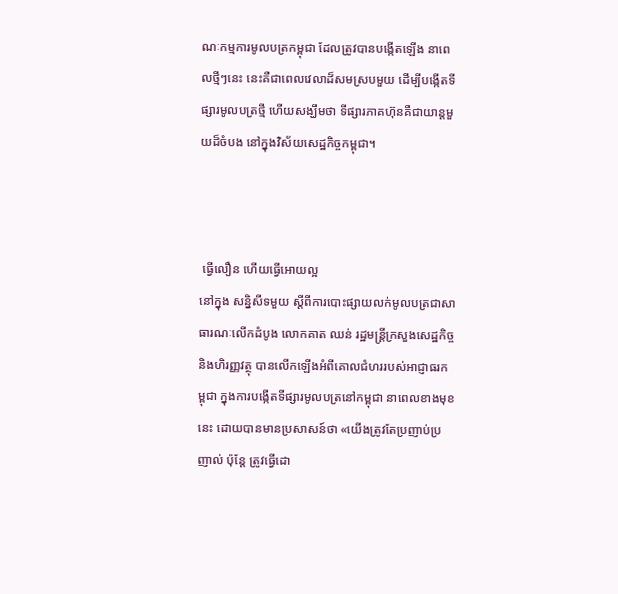ណៈកម្មការមូលបត្រកម្ពុជា ដែលត្រូវបានបង្កើតឡើង នាពេលថ្មីៗនេះ នេះគឺជាពេលវេលាដ៏សមស្របមួយ ដើម្បីបង្កើតទីផ្សារមូលបត្រថ្មី ហើយសង្ឃឹមថា ទីផ្សារភាគហ៊ុនគឺជាយាន្តមួយដ៏ចំបង នៅក្នុងវិស័យសេដ្ឋកិច្ចកម្ពុជា។



 ធ្វើលឿន ហើយធ្វើអោយល្អ
នៅក្នុង សន្និសីទមួយ ស្តីពីការបោះផ្សាយលក់មូលបត្រជាសាធារណៈលើកដំបូង លោកគាត ឈន់ រដ្ឋមន្រ្តីក្រសួងសេដ្ឋកិច្ចនិងហិរញ្ញវត្ថុ បានលើកឡើងអំពីគោលជំហររបស់អាជ្ញាធរកម្ពុជា ក្នុងការបង្កើតទីផ្សារមូលបត្រនៅកម្ពុជា នាពេលខាងមុខនេះ ដោយបានមានប្រសាសន៍ថា «យើងត្រូវតែប្រញាប់ប្រញាល់ ប៉ុន្តែ ត្រូវធ្វើដោ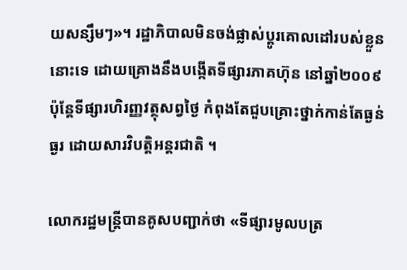យសន្សឹមៗ»។ រដ្ឋាភិបាលមិនចង់ផ្លាស់ប្តូរគោលដៅរបស់ខ្លួននោះទេ ដោយគ្រោងនឹងបង្កើតទីផ្សារភាគហ៊ុន នៅឆ្នាំ២០០៩ ប៉ុន្តែទីផ្សារហិរញ្ញវត្ថុសព្វថ្ងៃ កំពុងតែជួបគ្រោះថ្នាក់កាន់តែធ្ងន់ធ្ងរ ដោយសារវិបត្តិអន្តរជាតិ ។

លោករដ្ឋមន្រ្តីបានគូសបញ្ជាក់ថា «ទីផ្សារមូលបត្រ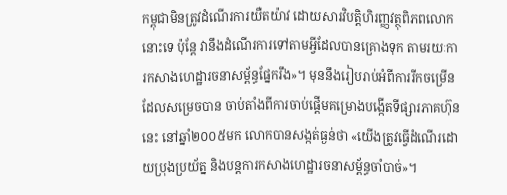កម្ពុជាមិនត្រូវដំណើរការយឺតយ៉ាវ ដោយសារវិបត្តិហិរញ្ញវត្ថុពិភពលោកនោះទេ ប៉ុន្តែ វានឹងដំណើរការទៅតាមអ្វីដែលបានគ្រោងទុក តាមរយៈការកសាងហេដ្ឋារចនាសម្ព័ន្ធផ្នែករឹង»។ មុននឹងរៀបរាប់អំពីការរីកចម្រើនដែលសម្រេចបាន ចាប់តាំងពីការចាប់ផ្តើមគម្រោងបង្កើតទីផ្សារភាគហ៊ុននេះ នៅឆ្នាំ២០០៥មក លោកបានសង្កត់ធ្ងន់ថា «យើងត្រូវធ្វើដំណើរដោយប្រុងប្រយ័ត្ន និងបន្តការកសាងហេដ្ឋារចនាសម្ព័ន្ធចាំបាច់»។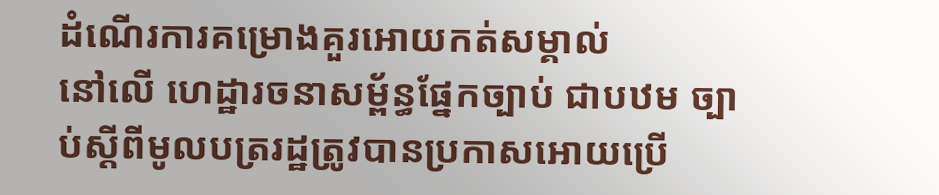ដំណើរការគម្រោងគួរអោយកត់សម្គាល់
នៅលើ ហេដ្ឋារចនាសម្ព័ន្ធផ្នែកច្បាប់ ជាបឋម ច្បាប់ស្តីពីមូលបត្ររដ្ឋត្រូវបានប្រកាសអោយប្រើ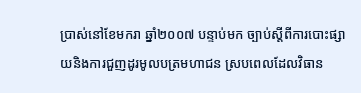ប្រាស់នៅខែមករា ឆ្នាំ២០០៧ បន្ទាប់មក ច្បាប់ស្តីពីការបោះផ្សាយនិងការជួញដូរមូលបត្រមហាជន ស្របពេលដែលវិធាន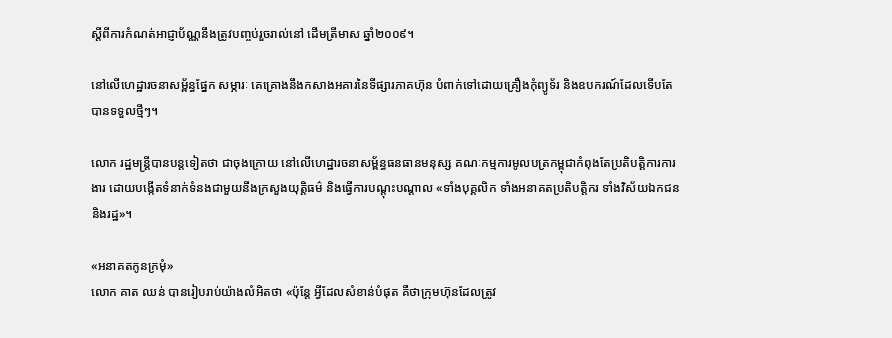ស្តីពីការកំណត់អាជ្ញាប័ណ្ណនឹងត្រូវបញ្ចប់រួចរាល់នៅ ដើមត្រីមាស ឆ្នាំ២០០៩។

នៅលើហេដ្ឋារចនាសម្ព័ន្ធផ្នែក សម្ភារៈ គេគ្រោងនឹងកសាងអគារនៃទីផ្សារភាគហ៊ុន បំពាក់ទៅដោយគ្រឿងកុំព្យូទ័រ និងឧបករណ៍ដែលទើបតែបានទទួលថ្មីៗ។

លោក រដ្ឋមន្រ្តីបានបន្តទៀតថា ជាចុងក្រោយ នៅលើហេដ្ឋារចនាសម្ព័ន្ធធនធានមនុស្ស គណៈកម្មការមូលបត្រកម្ពុជាកំពុងតែប្រតិបត្តិការការងារ ដោយបង្កើតទំនាក់ទំនងជាមួយនឹងក្រសួងយុត្តិធម៌ និងធ្វើការបណ្តុះបណ្តាល «ទាំងបុគ្គលិក ទាំងអនាគតប្រតិបត្តិករ ទាំងវិស័យឯកជន និងរដ្ឋ»។

«អនាគតកូនក្រមុំ»
លោក គាត ឈន់ បានរៀបរាប់យ៉ាងលំអិតថា «ប៉ុន្តែ អ្វីដែលសំខាន់បំផុត គឺថាក្រុមហ៊ុនដែលត្រូវ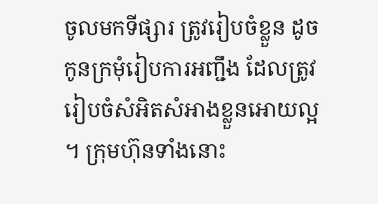ចូលមកទីផ្សារ ត្រូវរៀបចំខ្លួន ដូចកូនក្រមុំរៀបការអញ្ជឹង ដែលត្រូវរៀបចំសំអិតសំអាងខ្លួនអោយល្អ។ ក្រុមហ៊ុនទាំងនោះ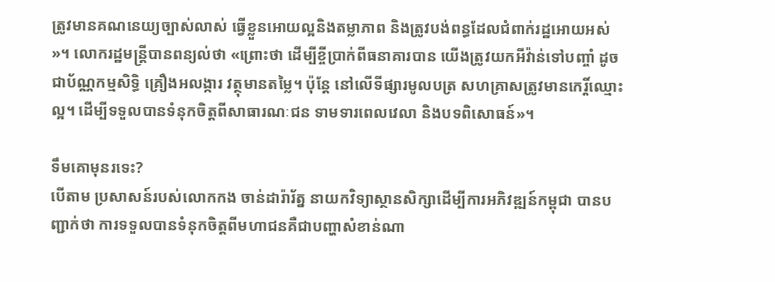ត្រូវមានគណនេយ្យច្បាស់លាស់ ធ្វើខ្លួនអោយល្អនិងតម្លាភាព និងត្រូវបង់ពន្ធដែលជំពាក់រដ្ឋអោយអស់»។ លោករដ្ឋមន្រ្តីបានពន្យល់ថា «ព្រោះថា ដើម្បីខ្ចីប្រាក់ពីធនាគារបាន យើងត្រូវយកអីវ៉ាន់ទៅបញ្ចាំ ដូចជាប័ណ្ណកម្មសិទ្ធិ គ្រឿងអលង្ការ វត្ថុមានតម្លៃ។ ប៉ុន្តែ នៅលើទីផ្សារមូលបត្រ សហគ្រាសត្រូវមានកេរ្តិ៍ឈ្មោះល្អ។ ដើម្បីទទួលបានទំនុកចិត្តពីសាធារណៈជន ទាមទារពេលវេលា និងបទពិសោធន៍»។

ទឹមគោមុនរទេះ?
បើតាម ប្រសាសន៍របស់លោកកង ចាន់ដារ៉ារ័ត្ន នាយកវិទ្យាស្ថានសិក្សាដើម្បីការអភិវឌ្ឍន៍កម្ពុជា បានបញ្ជាក់ថា ការទទួលបានទំនុកចិត្តពីមហាជនគឺជាបញ្ហាសំខាន់ណា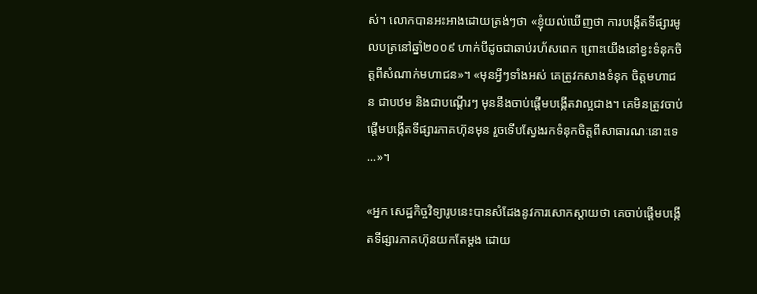ស់។ លោកបានអះអាងដោយត្រង់ៗថា «ខ្ញុំយល់ឃើញថា ការបង្កើតទីផ្សារមូលបត្រនៅឆ្នាំ២០០៩ ហាក់បីដូចជាឆាប់រហ័សពេក ព្រោះយើងនៅខ្វះទំនុកចិត្តពីសំណាក់មហាជន»។ «មុនអ្វីៗទាំងអស់ គេត្រូវកសាងទំនុក ចិត្តមហាជន ជាបឋម និងជាបណ្តើរៗ មុននឹងចាប់ផ្តើមបង្កើតវាល្អជាង។ គេមិនត្រូវចាប់ផ្តើមបង្កើតទីផ្សារភាគហ៊ុនមុន រួចទើបស្វែងរកទំនុកចិត្តពីសាធារណៈនោះទេ...»។

«អ្នក សេដ្ឋកិច្ចវិទ្យារូបនេះបានសំដែងនូវការសោកស្តាយថា គេចាប់ផ្តើមបង្កើតទីផ្សារភាគហ៊ុនយកតែម្តង ដោយ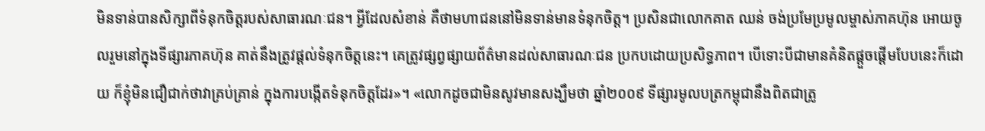មិនទាន់បានសិក្សាពីទំនុកចិត្តរបស់សាធារណៈជន។ អ្វីដែលសំខាន់ គឺថាមហាជននៅមិនទាន់មានទំនុកចិត្ត។ ប្រសិនជាលោកគាត ឈន់ ចង់ប្រមែប្រមូលម្ចាស់ភាគហ៊ុន អោយចូលរួមនៅក្នុងទីផ្សារភាគហ៊ុន គាត់នឹងត្រូវផ្តល់ទំនុកចិត្តនេះ។ គេត្រូវផ្សព្វផ្សាយព័ត៌មានដល់សាធារណៈជន ប្រកបដោយប្រសិទ្ធភាព។ បើទោះបីជាមានគំនិតផ្តួចផ្តើមបែបនេះក៏ដោយ ក៏ខ្ញុំមិនជឿជាក់ថាវាគ្រប់គ្រាន់ ក្នុងការបង្កើតទំនុកចិត្តដែរ»។ «លោកដូចជាមិនសូវមានសង្ឃឹមថា ឆ្នាំ២០០៩ ទីផ្សារមូលបត្រកម្ពុជានឹងពិតជាត្រូ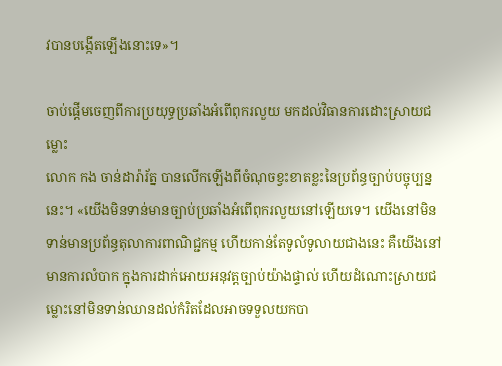វបានបង្កើតឡើងនោះទេ»។

ចាប់ផ្តើមចេញពីការប្រយុទ្ធប្រឆាំងអំពើពុករលួយ មកដល់វិធានការដោះស្រាយជម្លោះ
លោក កង ចាន់ដារ៉ារ័ត្ន បានលើកឡើងពីចំណុចខ្វះខាតខ្លះនៃប្រព័ន្ធច្បាប់បច្ចុប្បន្ននេះ។ «យើងមិនទាន់មានច្បាប់ប្រឆាំងអំពើពុករលួយនៅឡើយទេ។ យើងនៅមិនទាន់មានប្រព័ន្ធតុលាការពាណិជ្ជកម្ម ហើយកាន់តែទូលំទូលាយជាងនេះ គឺយើងនៅមានការលំបាក ក្នុងការដាក់អោយអនុវត្តច្បាប់យ៉ាងផ្ទាល់ ហើយដំណោះស្រាយជម្លោះនៅមិនទាន់ឈានដល់កំរិតដែលអាចទទួលយកបា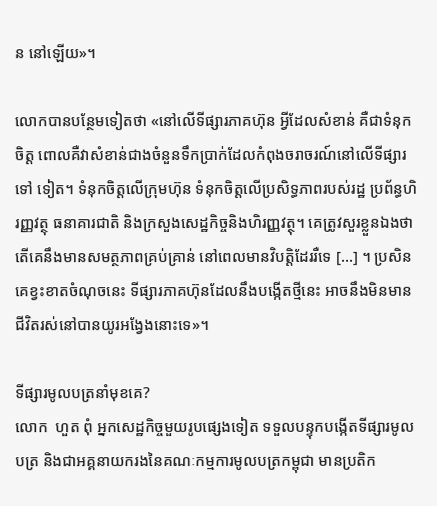ន នៅឡើយ»។

លោកបានបន្ថែមទៀតថា «នៅលើទីផ្សារភាគហ៊ុន អ្វីដែលសំខាន់ គឺជាទំនុកចិត្ត ពោលគឺវាសំខាន់ជាងចំនួនទឹកប្រាក់ដែលកំពុងចរាចរណ៍នៅលើទីផ្សារទៅ ទៀត។ ទំនុកចិត្តលើក្រុមហ៊ុន ទំនុកចិត្តលើប្រសិទ្ធភាពរបស់រដ្ឋ ប្រព័ន្ធហិរញ្ញវត្ថុ ធនាគារជាតិ និងក្រសួងសេដ្ឋកិច្ចនិងហិរញ្ញវត្ថុ។ គេត្រូវសួរខ្លួនឯងថាតើគេនឹងមានសមត្ថភាពគ្រប់គ្រាន់ នៅពេលមានវិបត្តិដែររឺទេ […] ។ ប្រសិនគេខ្វះខាតចំណុចនេះ ទីផ្សារភាគហ៊ុនដែលនឹងបង្កើតថ្មីនេះ អាចនឹងមិនមានជីវិតរស់នៅបានយូរអង្វែងនោះទេ»។

ទីផ្សារមូលបត្រនាំមុខគេ?
លោក  ហួត ពុំ អ្នកសេដ្ឋកិច្ចមួយរូបផ្សេងទៀត ទទួលបន្ទុកបង្កើតទីផ្សារមូលបត្រ និងជាអគ្គនាយករងនៃគណៈកម្មការមូលបត្រកម្ពុជា មានប្រតិក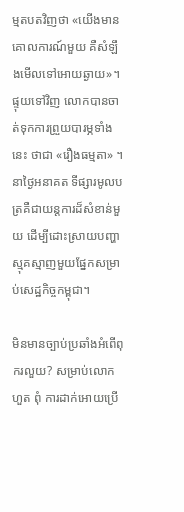ម្មតបតវិញថា «យើងមានគោលការណ៍មួយ គឺសំឡឹងមើលទៅអោយឆ្ងាយ»។ ផ្ទុយទៅវិញ លោកបានចាត់ទុកការព្រួយបារម្ភទាំងនេះ ថាជា «រឿងធម្មតា» ។ នាថ្ងៃអនាគត ទីផ្សារមូលបត្រគឺជាយន្តការដ៏សំខាន់មួយ ដើម្បីដោះស្រាយបញ្ហាស្មុគស្មាញមួយផ្នែកសម្រាប់សេដ្ឋកិច្ចកម្ពុជា។

មិនមានច្បាប់ប្រឆាំងអំពើពុករលួយ? សម្រាប់លោកហួត ពុំ ការដាក់អោយប្រើ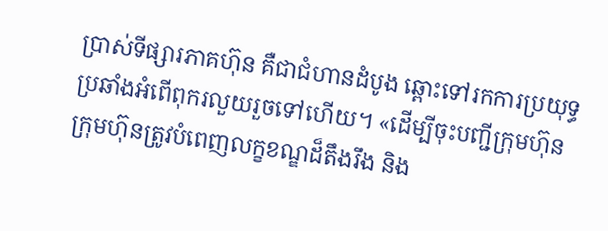ប្រាស់ទីផ្សារភាគហ៊ុន គឺជាជំហានដំបូង ឆ្ពោះទៅរកការប្រយុទ្ធប្រឆាំងអំពើពុករលួយរួចទៅហើយ។ «ដើម្បីចុះបញ្ជីក្រុមហ៊ុន ក្រុមហ៊ុនត្រូវបំពេញលក្ខខណ្ឌដ៏តឹងរឹង និង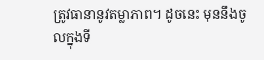ត្រូវធានានូវតម្លាភាព។ ដូចនេះ មុននឹងចូលក្នុងទី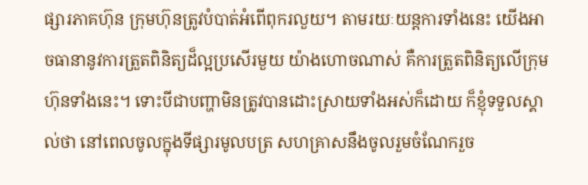ផ្សារភាគហ៊ុន ក្រុមហ៊ុនត្រូវបំបាត់អំពើពុករលួយ។ តាមរយៈយន្តការទាំងនេះ យើងអាចធានានូវការត្រួតពិនិត្យដ៏ល្អប្រសើរមួយ យ៉ាងហោចណាស់ គឺការត្រួតពិនិត្យលើក្រុមហ៊ុនទាំងនេះ។ ទោះបីជាបញ្ហាមិនត្រូវបានដោះស្រាយទាំងអស់ក៏ដោយ ក៏ខ្ញុំទទួលស្គាល់ថា នៅពេលចូលក្នុងទីផ្សារមូលបត្រ សហគ្រាសនឹងចូលរួមចំណែករួច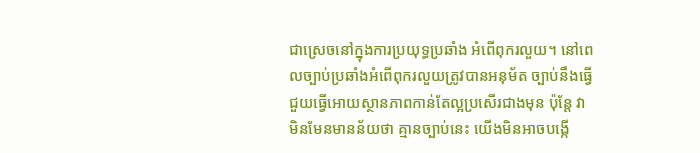ជាស្រេចនៅក្នុងការប្រយុទ្ធប្រឆាំង អំពើពុករលួយ។ នៅពេលច្បាប់ប្រឆាំងអំពើពុករលួយត្រូវបានអនុម័ត ច្បាប់នឹងធ្វើជួយធ្វើអោយស្ថានភាពកាន់តែល្អប្រសើរជាងមុន ប៉ុន្តែ វាមិនមែនមានន័យថា គ្មានច្បាប់នេះ យើងមិនអាចបង្កើ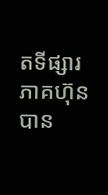តទីផ្សារភាគហ៊ុនបាន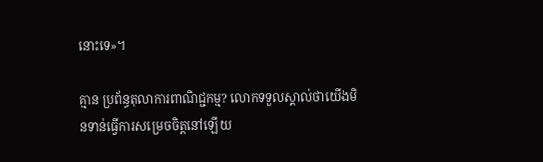នោះទេ»។

គ្មាន ប្រព័ន្ធតុលាការពាណិជ្ជកម្ម? លោកទទួលស្គាល់ថាយើងមិនទាន់ធ្វើការសម្រេចចិត្តនៅឡើយ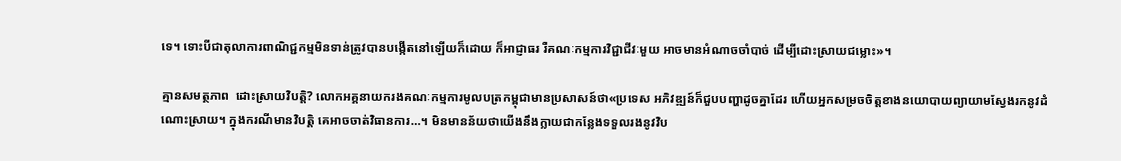ទេ។ ទោះបីជាតុលាការពាណិជ្ជកម្មមិនទាន់ត្រូវបានបង្កើតនៅឡើយក៏ដោយ ក៏អាជ្ញាធរ រឺគណៈកម្មការវិជ្ជាជីវៈមួយ អាចមានអំណាចចាំបាច់ ដើម្បីដោះស្រាយជម្លោះ»។

គ្មានសមត្ថភាព  ដោះស្រាយវិបត្តិ? លោកអគ្គនាយករងគណៈកម្មការមូលបត្រកម្ពុជាមានប្រសាសន៍ថា«ប្រទេស អភិវឌ្ឍន៍ក៏ជួបបញ្ហាដូចគ្នាដែរ ហើយអ្នកសម្រចចិត្តខាងនយោបាយព្យាយាមស្វែងរកនូវដំណោះស្រាយ។ ក្នុងករណីមានវិបត្តិ គេអាចចាត់វិធានការ…។ មិនមានន័យថាយើងនឹងក្លាយជាកន្លែងទទួលរងនូវវិប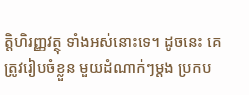ត្តិហិរញ្ញវត្ថុ ទាំងអស់នោះទេ។ ដូចនេះ គេត្រូវរៀបចំខ្លួន មួយដំណាក់ៗម្តង ប្រកប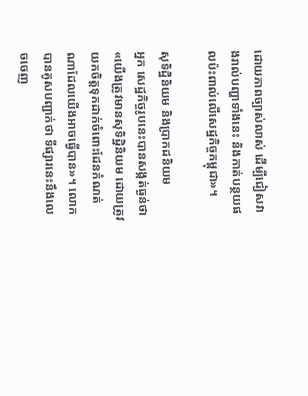ដោយភាពច្បាស់លាស់ ដើម្បីជៀសវាងរាល់បញ្ហាទាំងនេះ និងកាត់បន្ថយផលប៉ះពាល់លើសេដ្ឋកិច្ចកម្ពុជា»។

សុទិដិ្ឋនិយម និងប្រាកដនិយម
អ្នក សេដ្ឋកិច្ចរូបនេះបានសង្កត់ធ្ងន់ថា «យើងត្រូវមានសុទិដ្ឋិនិយម ដោយត្រូវយកចិត្តទុកដាក់ចំពោះដែនកំណត់ណាដែលយើងអាចធ្វើបាន»។ លោកបានគូសបញ្ជាក់ថា ទីផ្សារនេះនឹងលេចចេញ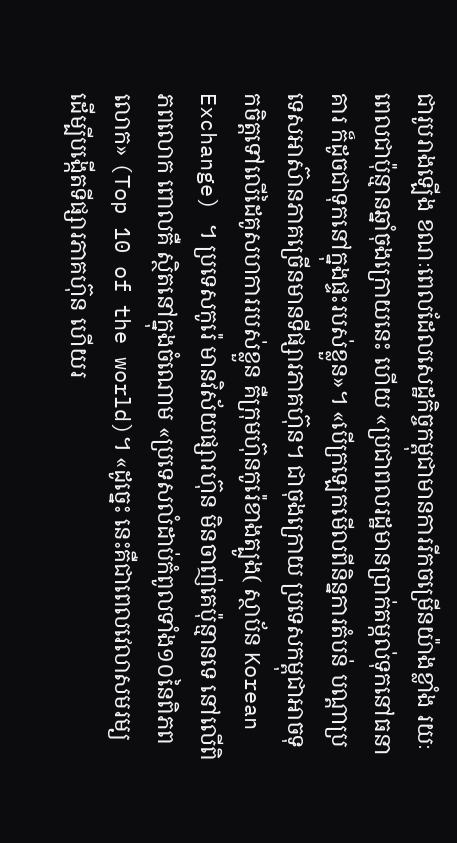ជារូបរាងឡើង ខណៈពេលដែលសេដ្ឋកិច្ចកម្ពុជាមានការរីកចម្រើនយ៉ាងខ្លាំង រយៈពេលជាប៉ុន្មានឆ្នាំចុងក្រោយនេះ ហើយ «ប្រជាពលរដ្ឋមានប្រាក់តម្កល់ទុកនៅធនាគារ ក៏ដូចជាទុកនៅក្នុងផ្ទះរបស់ខ្លួន»។ «បើក្រឡេកមើលពីនិន្នការតំបន់ បណ្តាប្រទេសអាស៊ានភាគច្រើនមានទីផ្សារភាគហ៊ុន។ ជាចុងក្រោយ ប្រទេសកម្ពុជាអាចទុកចិត្តទៅលើដៃគូសហការរបស់ខ្លួន គឺក្រុមហ៊ុនកូរ៉េខាងត្បូង( ស្ថាប័ន Korean Exchange) ។ ប្រទេសកូរ៉េ មានវិស័យផ្សារហ៊ុន មិនចាញ់គេប៉ុន្មានទេ នៅលើពិភពលោក ពោលគឺ ស្ថិតនៅក្នុងចំណោម «ប្រទេសលំដាប់កំពូលទាំង១០នៃពិភពលោក» (Top 10 of the world)។ «ដូច្នេះ នេះគឺជាពេលវេលាសមរម្យ ដើម្បីបង្កើតទីផ្សារភាគហ៊ុន ហើយរ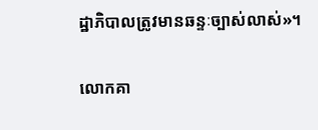ដ្ឋាភិបាលត្រូវមានឆន្ទៈច្បាស់លាស់»។

លោកគា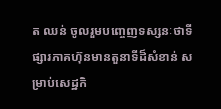ត ឈន់ ចូលរួមបញ្ចេញទស្សនៈថាទីផ្សារភាគហ៊ុនមានតួនាទីដ៏សំខាន់ សម្រាប់សេដ្ឋកិ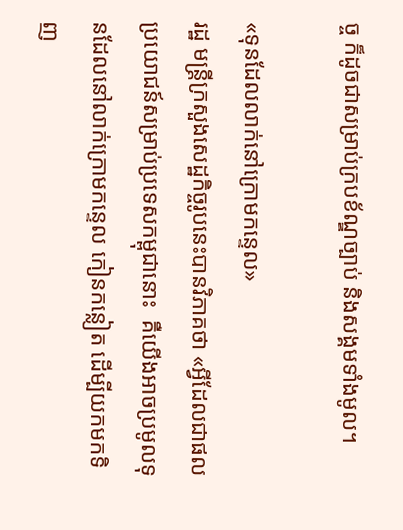ច្ច ក៏ដូចជាសម្រាប់ក្របខ័ណ្ឌច្បាប់ និងសង្គមទាំងមូល។

«ទុនដែលលាក់នៅក្រោមកន្ទេល»
រដ្ឋ មន្រ្តីក្រសួងសេដ្ឋកិច្ចរូបនេះបានវិភាគថា «អ្វីដែលជាផលប្រយោជន៍សម្រាប់ប្រទេសកម្ពុជានោះ  គឺយើងអាចប្រមូលទុនដែលនៅលាក់ក្រោមកន្ទេល កៀនកន្លៀត ដើម្បីយកមកទិញ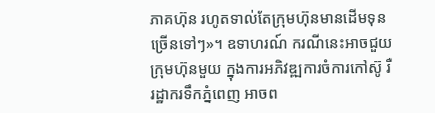ភាគហ៊ុន រហូតទាល់តែក្រុមហ៊ុនមានដើមទុនច្រើនទៅៗ»។ ឧទាហរណ៍ ករណីនេះអាចជួយក្រុមហ៊ុនមួយ ក្នុងការអភិវឌ្ឍការចំការកៅស៊ូ រឺ រដ្ឋាករទឹកភ្នំពេញ អាចព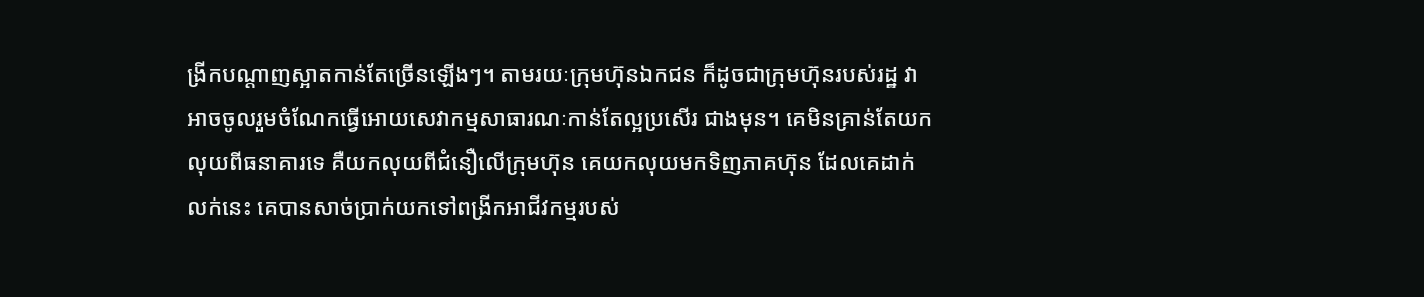ង្រីកបណ្តាញស្អាតកាន់តែច្រើនឡើងៗ។ តាមរយៈក្រុមហ៊ុនឯកជន ក៏ដូចជាក្រុមហ៊ុនរបស់រដ្ឋ វាអាចចូលរួមចំណែកធ្វើអោយសេវាកម្មសាធារណៈកាន់តែល្អប្រសើរ ជាងមុន។ គេមិនគ្រាន់តែយកលុយពីធនាគារទេ គឺយកលុយពីជំនឿលើក្រុមហ៊ុន គេយកលុយមកទិញភាគហ៊ុន ដែលគេដាក់លក់នេះ គេបានសាច់ប្រាក់យកទៅពង្រីកអាជីវកម្មរបស់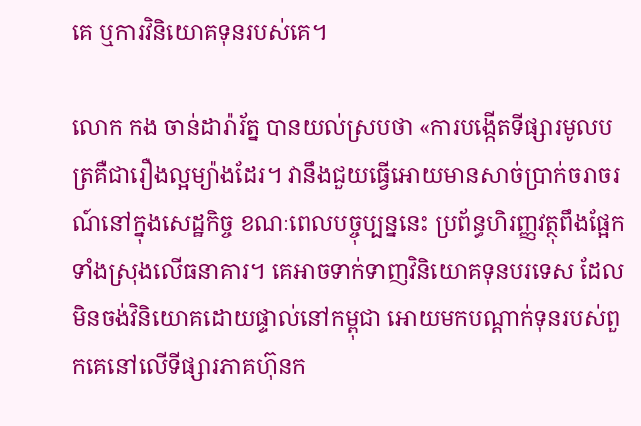គេ ឬការវិនិយោគទុនរបស់គេ។

លោក កង ចាន់ដារ៉ារ័ត្ន បានយល់ស្របថា «ការបង្កើតទីផ្សារមូលបត្រគឺជារឿងល្អម្យ៉ាងដែរ។ វានឹងជួយធ្វើអោយមានសាច់ប្រាក់ចរាចរណ៍នៅក្នុងសេដ្ឋកិច្ច ខណៈពេលបច្ចុប្បន្ននេះ ប្រព័ន្ធហិរញ្ញវត្ថុពឹងផ្អែកទាំងស្រុងលើធនាគារ។ គេអាចទាក់ទាញវិនិយោគទុនបរទេស ដែលមិនចង់វិនិយោគដោយផ្ទាល់នៅកម្ពុជា អោយមកបណ្តាក់ទុនរបស់ពួកគេនៅលើទីផ្សារភាគហ៊ុនក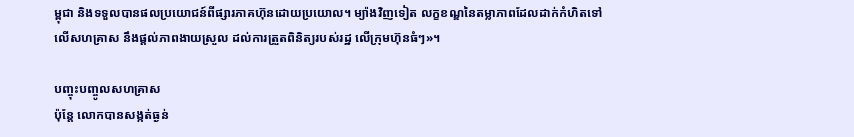ម្ពុជា និងទទួលបានផលប្រយោជន៍ពីផ្សារភាគហ៊ុនដោយប្រយោល។ ម្យ៉ាងវិញទៀត លក្ខខណ្ឌនៃតម្លាភាពដែលដាក់កំហិតទៅលើសហគ្រាស នឹងផ្តល់ភាពងាយស្រួល ដល់ការត្រួតពិនិត្យរបស់រដ្ឋ លើក្រុមហ៊ុនធំៗ»។

បញ្ចុះបញ្ចូលសហគ្រាស
ប៉ុន្តែ លោកបានសង្កត់ធ្ងន់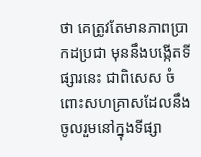ថា គេត្រូវតែមានភាពប្រាកដប្រជា មុននឹងបង្កើតទីផ្សារនេះ ជាពិសេស ចំពោះសហគ្រាសដែលនឹងចូលរួមនៅក្នុងទីផ្សា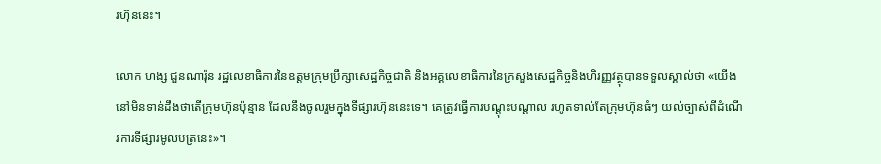រហ៊ុននេះ។

លោក ហង្ស ជួនណារ៉ុន រដ្ឋលេខាធិការនៃឧត្តមក្រុមប្រឹក្សាសេដ្ឋកិច្ចជាតិ និងអគ្គលេខាធិការនៃក្រសួងសេដ្ឋកិច្ចនិងហិរញ្ញវត្ថុបានទទួលស្គាល់ថា «យើងនៅមិនទាន់ដឹងថាតើក្រុមហ៊ុនប៉ុន្មាន ដែលនឹងចូលរួមក្នុងទីផ្សារហ៊ុននេះទេ។ គេត្រូវធ្វើការបណ្តុះបណ្តាល រហូតទាល់តែក្រុមហ៊ុនធំៗ យល់ច្បាស់ពីដំណើរការទីផ្សារមូលបត្រនេះ»។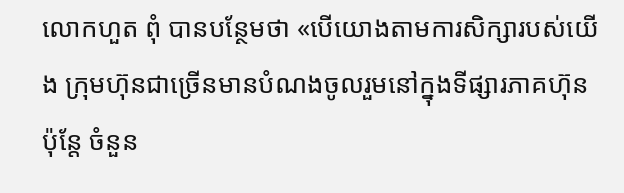លោកហួត ពុំ បានបន្ថែមថា «បើយោងតាមការសិក្សារបស់យើង ក្រុមហ៊ុនជាច្រើនមានបំណងចូលរួមនៅក្នុងទីផ្សារភាគហ៊ុន ប៉ុន្តែ ចំនួន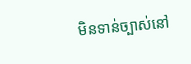មិនទាន់ច្បាស់នៅ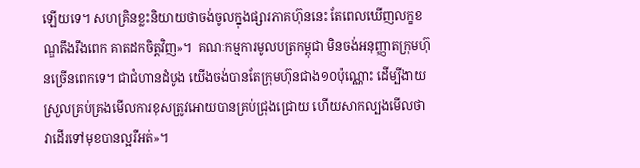ឡើយទេ។ សហគ្រិនខ្លះនិយាយថាចង់ចូលក្នុងផ្សារភាគហ៊ុននេះ តែពេលឃើញលក្ខខណ្ឌតឹងរឹងពេក គាតដកចិត្តវិញ»។  គណៈកម្មការមូលបត្រកម្ពុជា មិនចង់អនុញ្ញាតក្រុមហ៊ុនច្រើនពេកទេ។ ជាជំហានដំបូង យើងចង់បានតែក្រុមហ៊ុនជាង១០ប៉ុណ្ណោះ ដើម្បីងាយស្រួលគ្រប់គ្រងមើលការខុសត្រូវអោយបានគ្រប់ជ្រុងជ្រោយ ហើយសាកល្បងមើលថាវាដើរទៅមុខបានល្អរឺអត់»។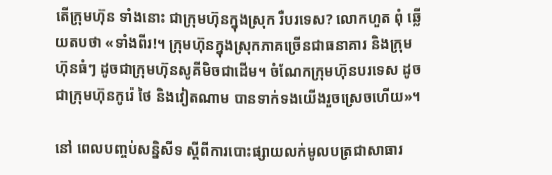តើក្រុមហ៊ុន ទាំងនោះ ជាក្រុមហ៊ុនក្នុងស្រុក រឺបរទេស? លោកហួត ពុំ ឆ្លើយតបថា «ទាំងពីរ!។ ក្រុមហ៊ុនក្នុងស្រុកភាគច្រើនជាធនាគារ និងក្រុមហ៊ុនធំៗ ដូចជាក្រុមហ៊ុនសូគីមិចជាដើម។ ចំណែកក្រុមហ៊ុនបរទេស ដូចជាក្រុមហ៊ុនកូរ៉េ ថៃ និងវៀតណាម បានទាក់ទងយើងរួចស្រេចហើយ»។

នៅ ពេលបញ្ចប់សន្និសីទ ស្តីពីការបោះផ្សាយលក់មូលបត្រជាសាធារ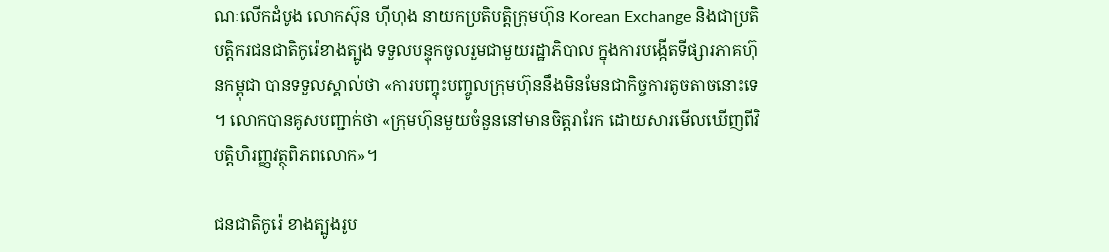ណៈលើកដំបូង លោកស៊ុន ហ៊ីហុង នាយកប្រតិបត្តិក្រុមហ៊ុន Korean Exchange និងជាប្រតិបត្តិករជនជាតិកូរ៉េខាងត្បូង ទទួលបន្ទុកចូលរួមជាមួយរដ្ឋាភិបាល ក្នុងការបង្កើតទីផ្សារភាគហ៊ុនកម្ពុជា បានទទួលស្គាល់ថា «ការបញ្ចុះបញ្ចូលក្រុមហ៊ុននឹងមិនមែនជាកិច្ចការតូចតាចនោះទេ។ លោកបានគូសបញ្ជាក់ថា «ក្រុមហ៊ុនមួយចំនួននៅមានចិត្តរារែក ដោយសារមើលឃើញពីវិបត្តិហិរញ្ញវត្ថុពិភពលោក»។

ជនជាតិកូរ៉េ ខាងត្បូងរូប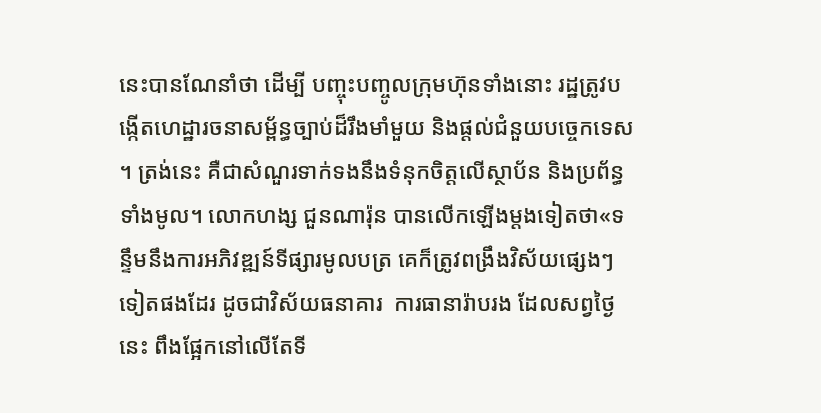នេះបានណែនាំថា ដើម្បី បញ្ចុះបញ្ចូលក្រុមហ៊ុនទាំងនោះ រដ្ឋត្រូវបង្កើតហេដ្ឋារចនាសម្ព័ន្ធច្បាប់ដ៏រឹងមាំមួយ និងផ្តល់ជំនួយបច្ចេកទេស។ ត្រង់នេះ គឺជាសំណួរទាក់ទងនឹងទំនុកចិត្តលើស្ថាប័ន និងប្រព័ន្ធទាំងមូល។ លោកហង្ស ជួនណារ៉ុន បានលើកឡើងម្តងទៀតថា«ទន្ទឹមនឹងការអភិវឌ្ឍន៍ទីផ្សារមូលបត្រ គេក៏ត្រូវពង្រឹងវិស័យផ្សេងៗទៀតផងដែរ ដូចជាវិស័យធនាគារ  ការធានារ៉ាបរង ដែលសព្វថ្ងៃនេះ ពឹងផ្អែកនៅលើតែទី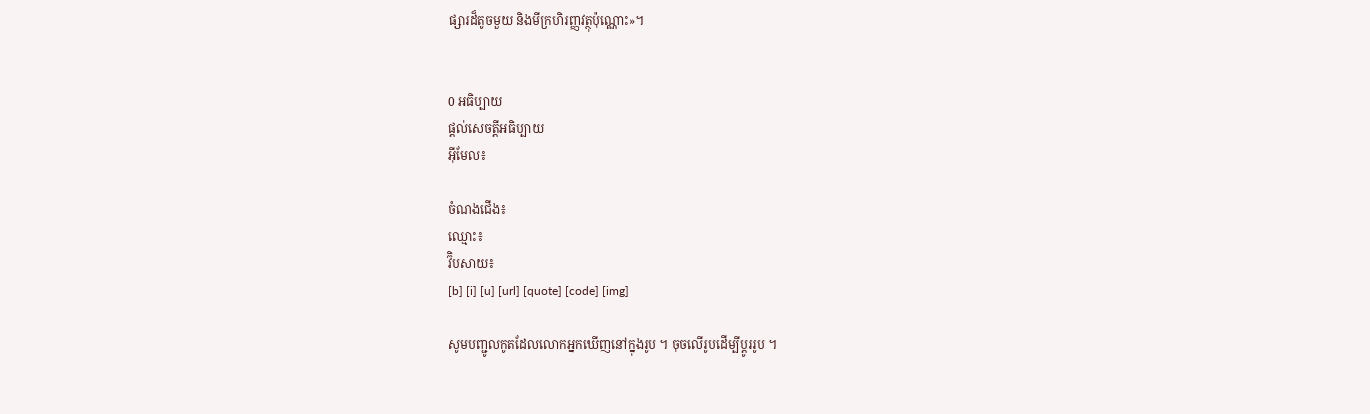ផ្សារដ៏តូចមួយ និងមីក្រហិរញ្ញវត្ថុប៉ុណ្ណោះ»។


0 អធិប្បាយ
ផ្តល់សេចត្តីអធិប្បាយ
អ៊ីមែល៖

ចំណងជើង៖
ឈ្មោះ៖
វ៊ិបសាយ៖
[b] [i] [u] [url] [quote] [code] [img]

សូមបញ្ជូលកូតដែលលោកអ្នកឃើញនៅក្នុងរូប ។ ចុចលើរូបដើម្បីប្តូររូប ។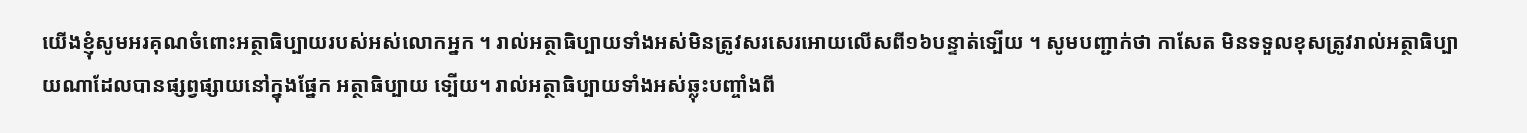យើងខ្ញុំសូមអរគុណចំពោះអត្ថាធិប្បាយរបស់អស់លោកអ្នក ។ រាល់អត្ថាធិប្បាយទាំងអស់មិនត្រូវសរសេរអោយលើសពី១៦បន្ទាត់ទ្បើយ ។ សូមបញ្ជាក់ថា កាសែត មិនទទួលខុសត្រូវរាល់អត្ថាធិប្បាយណាដែលបានផ្សព្វផ្សាយនៅក្នុងផ្នែក អត្ថាធិប្បាយ ទ្បើយ។ រាល់អត្ថាធិប្បាយទាំងអស់ឆ្លុះបញ្ចាំងពី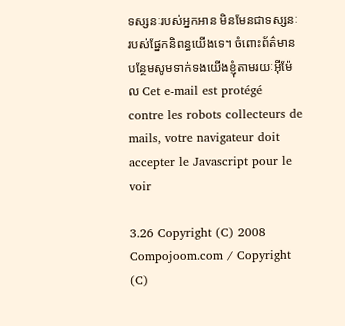ទស្សនៈរបស់អ្នកអាន មិនមែនជាទស្សនៈរបស់ផ្នែកនិពន្ធយើងទេ។ ចំពោះព័ត៌មានបន្ថែមសូមទាក់ទងយើងខ្ញុំតាមរយៈអ៊ីម៉ែល Cet e-mail est protégé contre les robots collecteurs de mails, votre navigateur doit accepter le Javascript pour le voir

3.26 Copyright (C) 2008 Compojoom.com / Copyright (C)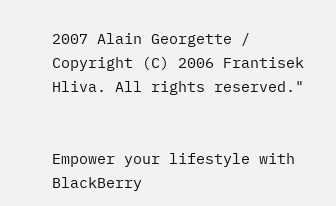2007 Alain Georgette / Copyright (C) 2006 Frantisek Hliva. All rights reserved."


Empower your lifestyle with BlackBerry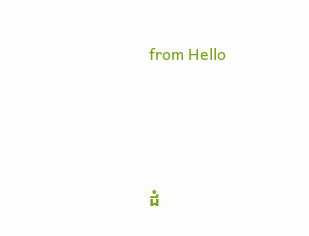from Hello




ដំ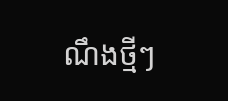ណឹងថ្មីៗ